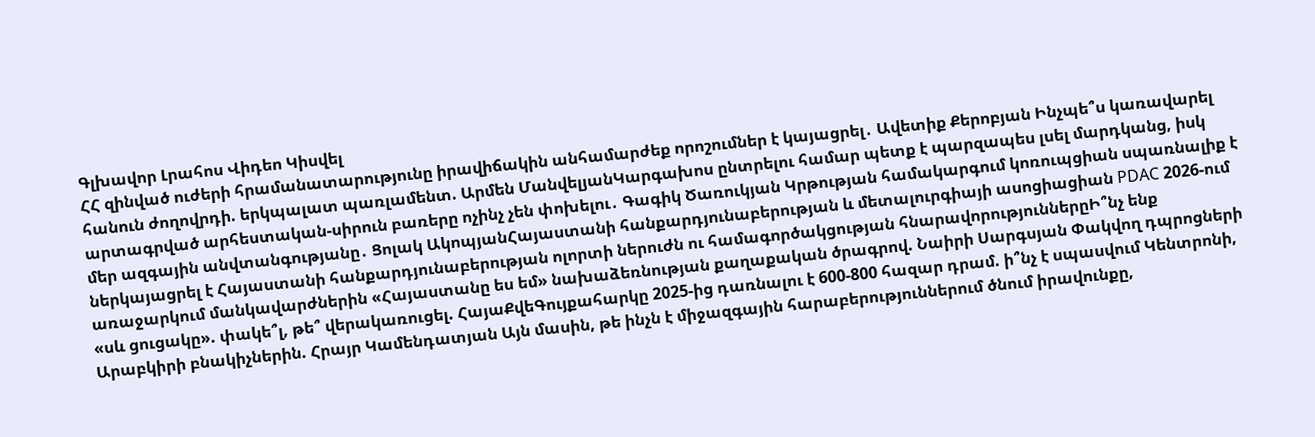Գլխավոր Լրահոս Վիդեո Կիսվել
ՀՀ զինված ուժերի հրամանատարությունը իրավիճակին անհամարժեք որոշումներ է կայացրել․ Ավետիք Քերոբյան Ինչպե՞ս կառավարել հանուն ժողովրդի. երկպալատ պառլամենտ. Արմեն ՄանվելյանԿարգախոս ընտրելու համար պետք է պարզապես լսել մարդկանց, իսկ արտագրված արհեստական-սիրուն բառերը ոչինչ չեն փոխելու․ Գագիկ Ծառուկյան Կրթության համակարգում կոռուպցիան սպառնալիք է մեր ազգային անվտանգությանը․ Ցոլակ ԱկոպյանՀայաստանի հանքարդյունաբերության և մետալուրգիայի ասոցիացիան PDAC 2026-ում ներկայացրել է Հայաստանի հանքարդյունաբերության ոլորտի ներուժն ու համագործակցության հնարավորություններըԻ՞նչ ենք առաջարկում մանկավարժներին «Հայաստանը ես եմ» նախաձեռնության քաղաքական ծրագրով. Նաիրի Սարգսյան Փակվող դպրոցների «սև ցուցակը». փակե՞լ, թե՞ վերակառուցել. ՀայաՔվեԳույքահարկը 2025-ից դառնալու է 600-800 հազար դրամ. ի՞նչ է սպասվում Կենտրոնի, Արաբկիրի բնակիչներին. Հրայր Կամենդատյան Այն մասին, թե ինչն է միջազգային հարաբերություններում ծնում իրավունքը,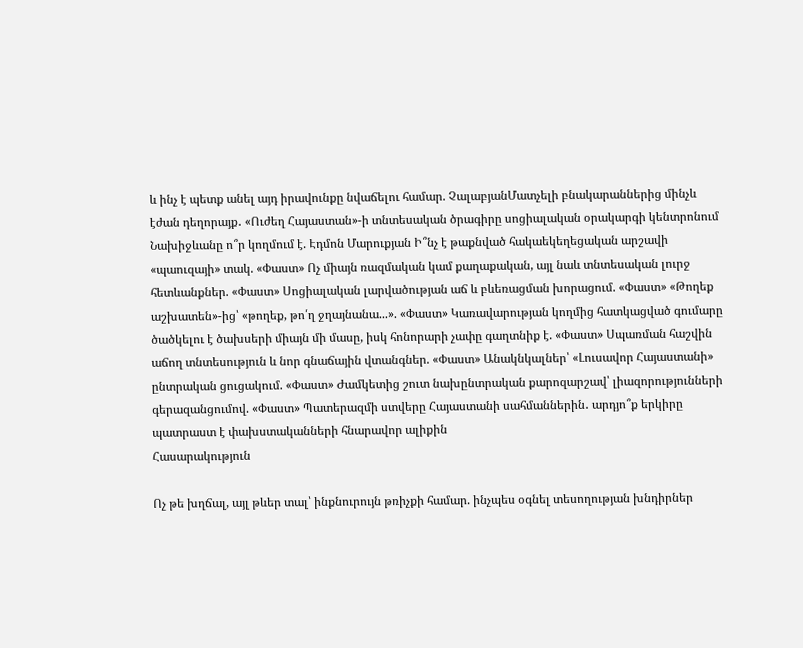և ինչ է պետք անել այդ իրավունքը նվաճելու համար. ՉալաբյանՄատչելի բնակարաններից մինչև էժան դեղորայք․ «Ուժեղ Հայաստան»-ի տնտեսական ծրագիրը սոցիալական օրակարգի կենտրոնում Նախիջևանը ո՞ր կողմում է. Էդմոն Մարուքյան Ի՞նչ է թաքնված հակաեկեղեցական արշավի «պաուզայի» տակ. «Փաստ» Ոչ միայն ռազմական կամ քաղաքական, այլ նաև տնտեսական լուրջ հետևանքներ. «Փաստ» Սոցիալական լարվածության աճ և բևեռացման խորացում. «Փաստ» «Թողեք աշխատեն»-ից՝ «թողեք, թո՛ղ ջղայնանա...». «Փաստ» Կառավարության կողմից հատկացված գումարը ծածկելու է ծախսերի միայն մի մասը, իսկ հոնորարի չափը գաղտնիք է. «Փաստ» Սպառման հաշվին աճող տնտեսություն և նոր գնաճային վտանգներ. «Փաստ» Անակնկալներ՝ «Լուսավոր Հայաստանի» ընտրական ցուցակում. «Փաստ» Ժամկետից շուտ նախընտրական քարոզարշավ՝ լիազորությունների գերազանցումով. «Փաստ» Պատերազմի ստվերը Հայաստանի սահմաններին․ արդյո՞ք երկիրը պատրաստ է փախստականների հնարավոր ալիքին
Հասարակություն

Ոչ թե խղճալ, այլ թևեր տալ՝ ինքնուրույն թռիչքի համար. ինչպես օգնել տեսողության խնդիրներ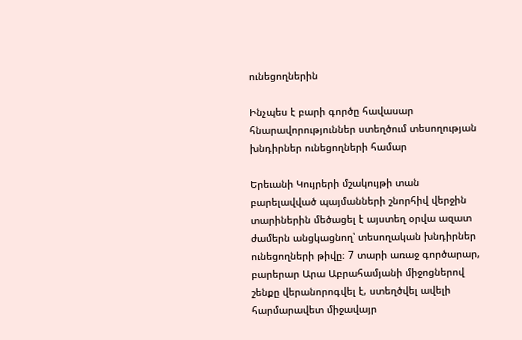ունեցողներին

Ինչպես է բարի գործը հավասար հնարավորություններ ստեղծում տեսողության խնդիրներ ունեցողների համար

Երեւանի Կույրերի մշակույթի տան բարելավված պայմանների շնորհիվ վերջին տարիներին մեծացել է այստեղ օրվա ազատ ժամերն անցկացնող՝ տեսողական խնդիրներ ունեցողների թիվը։ 7 տարի առաջ գործարար, բարերար Արա Աբրահամյանի միջոցներով շենքը վերանորոգվել է, ստեղծվել ավելի հարմարավետ միջավայր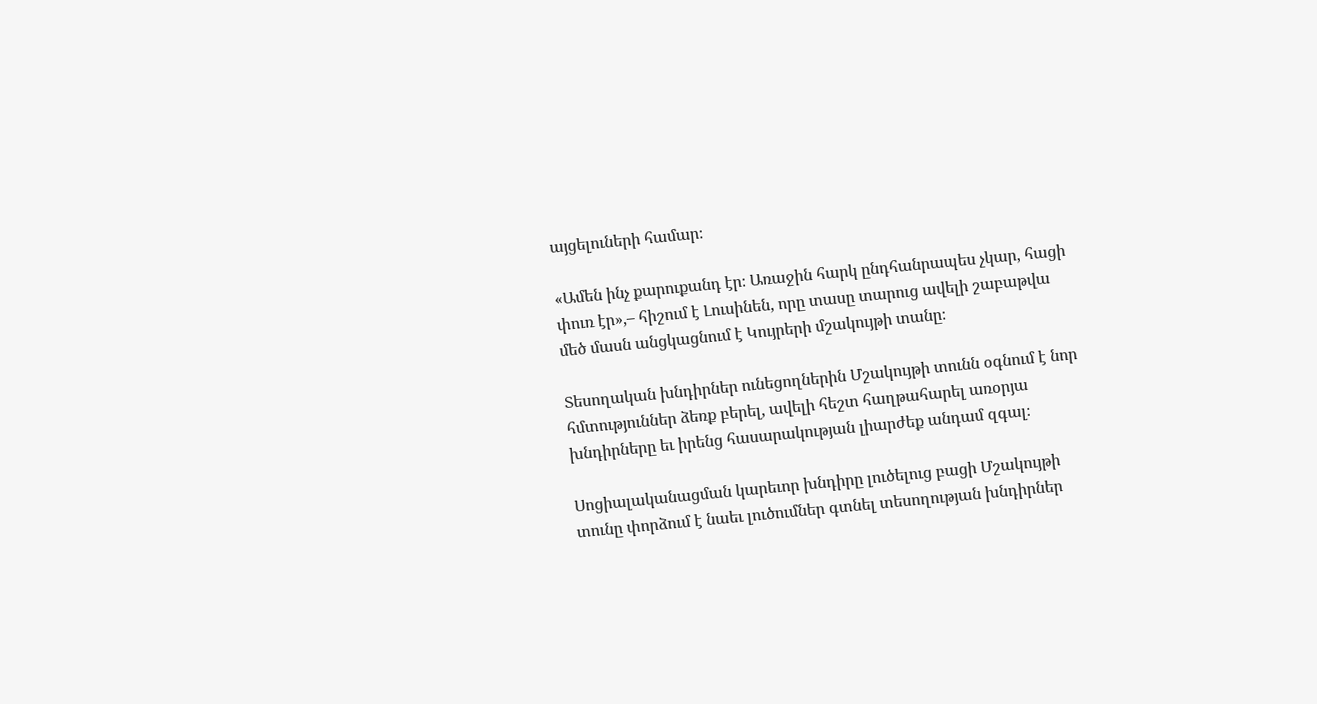այցելուների համար։

«Ամեն ինչ քարուքանդ էր։ Առաջին հարկ ընդհանրապես չկար, հացի փուռ էր»,– հիշում է Լուսինեն, որը տասը տարուց ավելի շաբաթվա մեծ մասն անցկացնում է Կույրերի մշակույթի տանը։

Տեսողական խնդիրներ ունեցողներին Մշակույթի տունն օգնում է նոր հմտություններ ձեռք բերել, ավելի հեշտ հաղթահարել առօրյա խնդիրները եւ իրենց հասարակության լիարժեք անդամ զգալ։

Սոցիալականացման կարեւոր խնդիրը լուծելուց բացի Մշակույթի տունը փորձում է նաեւ լուծումներ գտնել տեսողության խնդիրներ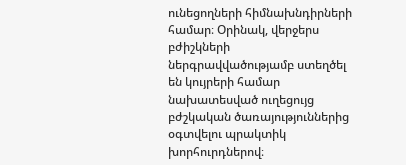ունեցողների հիմնախնդիրների համար։ Օրինակ, վերջերս բժիշկների ներգրավվածությամբ ստեղծել են կույրերի համար նախատեսված ուղեցույց բժշկական ծառայություններից օգտվելու պրակտիկ խորհուրդներով։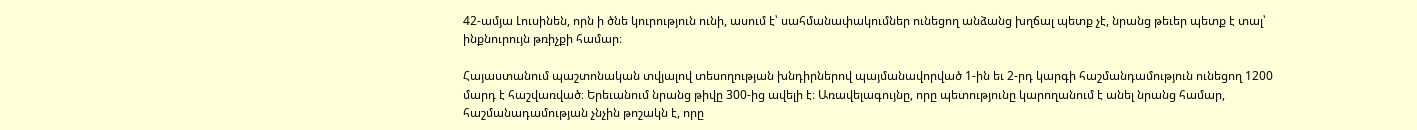42-ամյա Լուսինեն, որն ի ծնե կուրություն ունի, ասում է՝ սահմանափակումներ ունեցող անձանց խղճալ պետք չէ, նրանց թեւեր պետք է տալ՝ ինքնուրույն թռիչքի համար։

Հայաստանում պաշտոնական տվյալով տեսողության խնդիրներով պայմանավորված 1-ին եւ 2-րդ կարգի հաշմանդամություն ունեցող 1200 մարդ է հաշվառված։ Երեւանում նրանց թիվը 300-ից ավելի է։ Առավելագույնը, որը պետությունը կարողանում է անել նրանց համար, հաշմանադամության չնչին թոշակն է, որը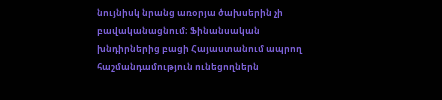նույնիսկ նրանց առօրյա ծախսերին չի բավականացնում։ Ֆինանսական խնդիրներից բացի Հայաստանում ապրող հաշմանդամություն ունեցողներն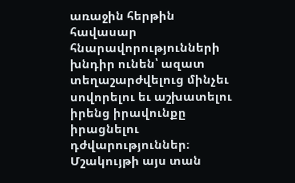առաջին հերթին հավասար հնարավորությունների խնդիր ունեն՝ ազատ տեղաշարժվելուց մինչեւ սովորելու եւ աշխատելու իրենց իրավունքը իրացնելու դժվարություններ։ Մշակույթի այս տան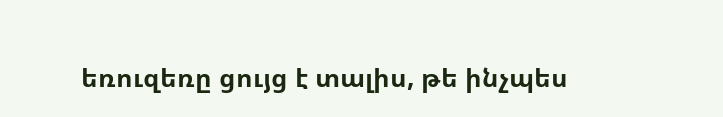եռուզեռը ցույց է տալիս, թե ինչպես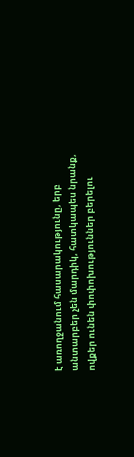է առողջանում հասարակությունը, երբ անտարբեր չեն մարդիկ, հատկապես նրանք, ովքեր ունեն փոփոխություններ բերելու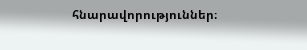հնարավորություններ։